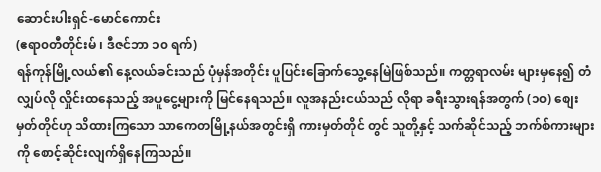ဆောင်းပါးရှင်-မောင်ကောင်း
(ဧရာ၀တီတိုင်းမ် ၊ ဒီဇင်ဘာ ၁၀ ရက်)
ရန်ကုန်မြို့လယ်၏ နေ့လယ်ခင်းသည် ပုံမှန်အတိုင်း ပူပြင်းခြောက်သွေ့နေမြဲဖြစ်သည်။ ကတ္တရာလမ်း များမှနေ၍ တံလျှပ်လို လှိုင်းထနေသည့် အပူငွေ့များကို မြင်နေရသည်။ လူအနည်းငယ်သည် လိုရာ ခရီးသွားရန်အတွက် (၁၀) စျေးမှတ်တိုင်ဟု သိထားကြသော သာကေတမြို့နယ်အတွင်းရှိ ကားမှတ်တိုင် တွင် သူတို့နှင့် သက်ဆိုင်သည့် ဘက်စ်ကားများကို စောင့်ဆိုင်းလျက်ရှိနေကြသည်။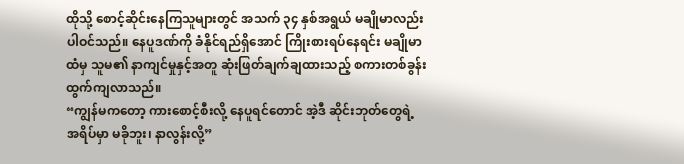ထိုသို့ စောင့်ဆိုင်းနေကြသူများတွင် အသက် ၃၄ နှစ်အရွယ် မချိုမာလည်း ပါဝင်သည်။ နေပူဒဏ်ကို ခံနိုင်ရည်ရှိအောင် ကြိုးစားရပ်နေရင်း မချိုမာထံမှ သူမ၏ နာကျင်မှုနှင့်အတူ ဆုံးဖြတ်ချက်ချထားသည့် စကားတစ်ခွန်း ထွက်ကျလာသည်။
“ကျွန်မကတော့ ကားစောင့်စီးလို့ နေပူရင်တောင် အဲ့ဒီ ဆိုင်းဘုတ်တွေရဲ့ အရိပ်မှာ မခိုဘူး၊ နာလွန်းလို့”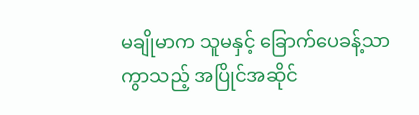မချိုမာက သူမနှင့် ခြောက်ပေခန့်သာကွာသည့် အပြိုင်အဆိုင်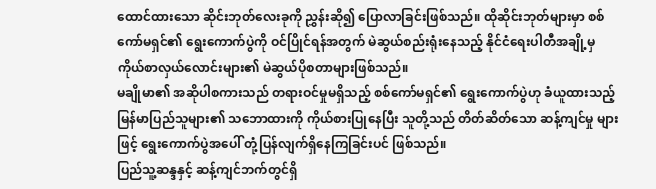ထောင်ထားသော ဆိုင်းဘုတ်လေးခုကို ညွှန်းဆို၍ ပြောလာခြင်းဖြစ်သည်။ ထိုဆိုင်းဘုတ်များမှာ စစ်ကော်မရှင်၏ ရွေးကောက်ပွဲကို ဝင်ပြိုင်ရန်အတွက် မဲဆွယ်စည်းရုံးနေသည့် နိုင်ငံရေးပါတီအချို့မှ ကိုယ်စာလှယ်လောင်းများ၏ မဲဆွယ်ပိုစတာများဖြစ်သည်။
မချိုမာ၏ အဆိုပါစကားသည် တရားဝင်မှုမရှိသည့် စစ်ကော်မရှင်၏ ရွေးကောက်ပွဲဟု ခံယူထားသည့် မြန်မာပြည်သူများ၏ သဘောထားကို ကိုယ်စားပြုနေပြီး သူတို့သည် တိတ်ဆိတ်သော ဆန့်ကျင်မှု များဖြင့် ရွေးကောက်ပွဲအပေါ် တုံ့ပြန်လျက်ရှိနေကြခြင်းပင် ဖြစ်သည်။
ပြည်သူ့ဆန္ဒနှင့် ဆန့်ကျင်ဘက်တွင်ရှိ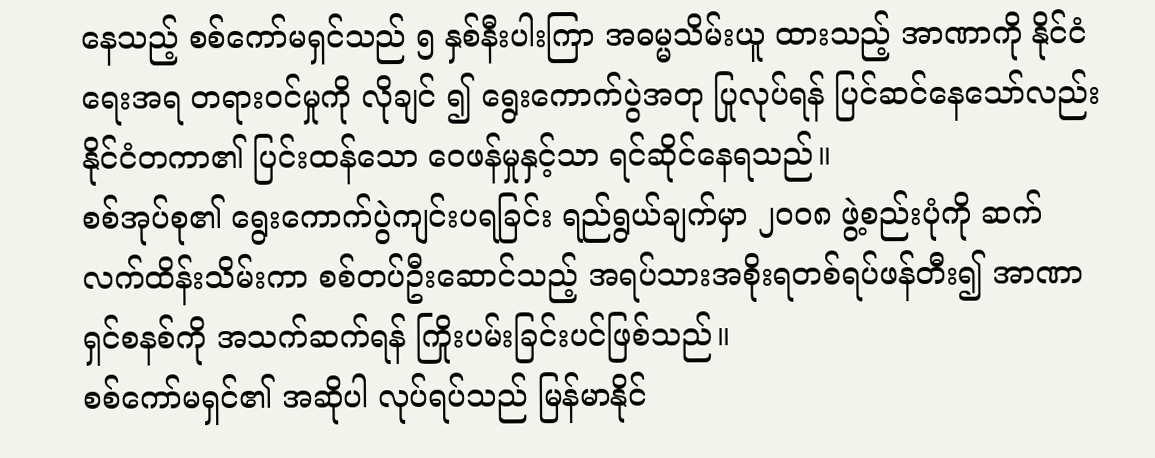နေသည့် စစ်ကော်မရှင်သည် ၅ နှစ်နီးပါးကြာ အဓမ္မသိမ်းယူ ထားသည့် အာဏာကို နိုင်ငံရေးအရ တရားဝင်မှုကို လိုချင် ၍ ရွေးကောက်ပွဲအတု ပြုလုပ်ရန် ပြင်ဆင်နေသော်လည်း နိုင်ငံတကာ၏ ပြင်းထန်သော ဝေဖန်မှုနှင့်သာ ရင်ဆိုင်နေရသည်။
စစ်အုပ်စု၏ ရွေးကောက်ပွဲကျင်းပရခြင်း ရည်ရွယ်ချက်မှာ ၂၀၀၈ ဖွဲ့စည်းပုံကို ဆက်လက်ထိန်းသိမ်းကာ စစ်တပ်ဦးဆောင်သည့် အရပ်သားအစိုးရတစ်ရပ်ဖန်တီး၍ အာဏာရှင်စနစ်ကို အသက်ဆက်ရန် ကြိုးပမ်းခြင်းပင်ဖြစ်သည်။
စစ်ကော်မရှင်၏ အဆိုပါ လုပ်ရပ်သည် မြန်မာနိုင်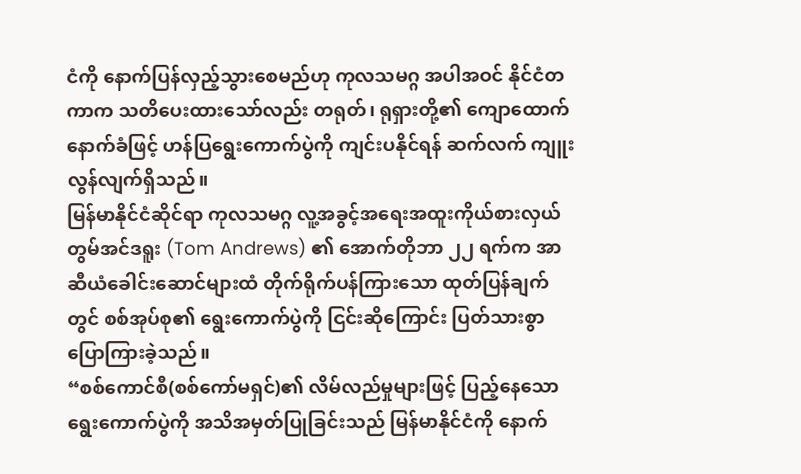ငံကို နောက်ပြန်လှည့်သွားစေမည်ဟု ကုလသမဂ္ဂ အပါအဝင် နိုင်ငံတကာက သတိပေးထားသော်လည်း တရုတ်၊ ရုရှားတို့၏ ကျောထောက်နောက်ခံဖြင့် ဟန်ပြရွေးကောက်ပွဲကို ကျင်းပနိုင်ရန် ဆက်လက် ကျူးလွန်လျက်ရှိသည်။
မြန်မာနိုင်ငံဆိုင်ရာ ကုလသမဂ္ဂ လူ့အခွင့်အရေးအထူးကိုယ်စားလှယ် တွမ်အင်ဒရူး (Tom Andrews) ၏ အောက်တိုဘာ ၂၂ ရက်က အာဆီယံခေါင်းဆောင်များထံ တိုက်ရိုက်ပန်ကြားသော ထုတ်ပြန်ချက်တွင် စစ်အုပ်စု၏ ရွေးကောက်ပွဲကို ငြင်းဆိုကြောင်း ပြတ်သားစွာ ပြောကြားခဲ့သည်။
“စစ်ကောင်စီ(စစ်ကော်မရှင်)၏ လိမ်လည်မှုများဖြင့် ပြည့်နေသော ရွေးကောက်ပွဲကို အသိအမှတ်ပြုခြင်းသည် မြန်မာနိုင်ငံကို နောက်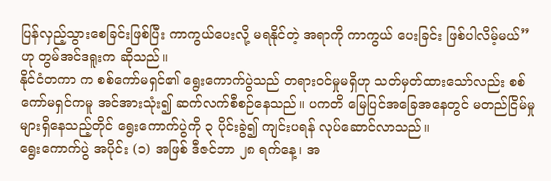ပြန်လှည့်သွားစေခြင်းဖြစ်ပြီး ကာကွယ်ပေးလို့ မရနိုင်တဲ့ အရာကို ကာကွယ် ပေးခြင်း ဖြစ်ပါလိမ့်မယ်” ဟု တွမ်အင်ဒရူးက ဆိုသည်။
နိုင်ငံတကာ က စစ်ကော်မရှင်၏ ရွေးကောက်ပွဲသည် တရားဝင်မှုမရှိဟု သတ်မှတ်ထားသော်လည်း စစ်ကော်မရှင်ကမူ အင်အားသုံး၍ ဆက်လက်စီစဉ်နေသည်။ ပကတိ မြေပြင်အခြေအနေတွင် မတည်ငြိမ်မှုများရှိနေသည့်တိုင် ရွေးကောက်ပွဲကို ၃ ပိုင်းခွဲ၍ ကျင်းပရန် လုပ်ဆောင်လာသည်။
ရွေးကောက်ပွဲ အပိုင်း (၁) အဖြစ် ဒီဇင်ဘာ ၂၈ ရက်နေ့၊ အ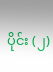ပိုင်း (၂)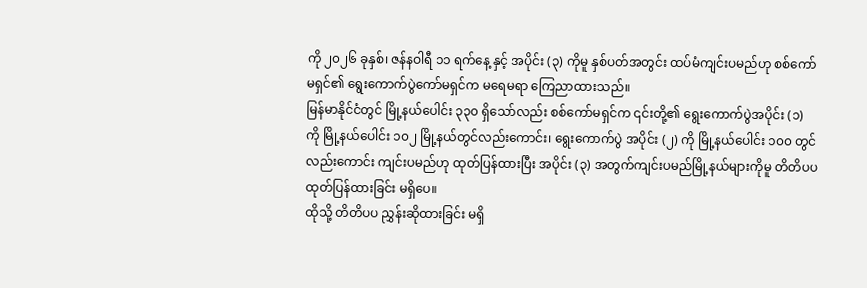ကို ၂၀၂၆ ခုနှစ်၊ ဇန်နဝါရီ ၁၁ ရက်နေ့ နှင့် အပိုင်း (၃) ကိုမူ နှစ်ပတ်အတွင်း ထပ်မံကျင်းပမည်ဟု စစ်ကော်မရှင်၏ ရွေးကောက်ပွဲကော်မရှင်က မရေမရာ ကြေညာထားသည်။
မြန်မာနိုင်ငံတွင် မြို့နယ်ပေါင်း ၃၃၀ ရှိသော်လည်း စစ်ကော်မရှင်က ၎င်းတို့၏ ရွေးကောက်ပွဲအပိုင်း (၁) ကို မြို့နယ်ပေါင်း ၁၀၂ မြို့နယ်တွင်လည်းကောင်း၊ ရွေးကောက်ပွဲ အပိုင်း (၂) ကို မြို့နယ်ပေါင်း ၁၀၀ တွင်လည်းကောင်း ကျင်းပမည်ဟု ထုတ်ပြန်ထားပြီး အပိုင်း (၃) အတွက်ကျင်းပမည်မြို့နယ်များကိုမူ တိတိပပ ထုတ်ပြန်ထားခြင်း မရှိပေ။
ထိုသို့ တိတိပပ ညွှန်းဆိုထားခြင်း မရှိ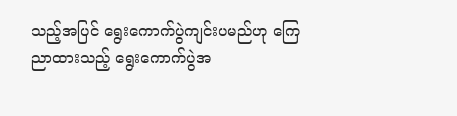သည့်အပြင် ရွေးကောက်ပွဲကျင်းပမည်ဟု ကြေညာထားသည့် ရွေးကောက်ပွဲအ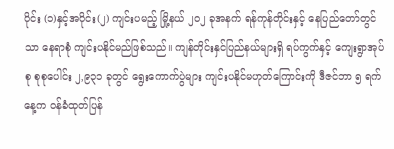ပိုင်း (၁)နှင့်အပိုင်း(၂) ကျင်းပမည့် မြို့နယ် ၂၀၂ ခုအနက် ရန်ကုန်တိုင်းနှင့် နေပြည်တော်တွင်သာ နေရာစုံ ကျင်းပနိုင်မည်ဖြစ်သည်။ ကျန်တိုင်းနှင်ပြည်နယ်များရှိ ရပ်ကွက်နှင့် ကျေးရွာအုပ်စု စုစုပေါင်း ၂,၉၃၁ ခုတွင် ရွေးကောက်ပွဲများ ကျင်းပနိုင်မဟုတ်ကြောင်းကို ဒီဇင်ဘာ ၅ ရက်နေ့က ဝန်ခံထုတ်ပြန်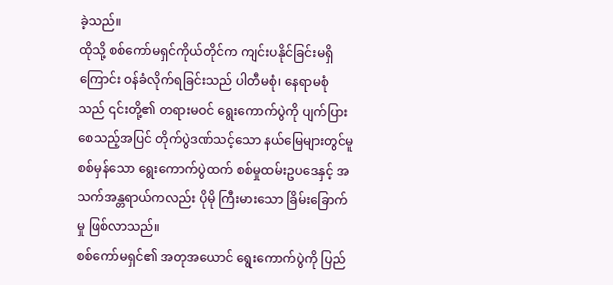ခဲ့သည်။
ထိုသို့ စစ်ကော်မရှင်ကိုယ်တိုင်က ကျင်းပနိုင်ခြင်းမရှိကြောင်း ဝန်ခံလိုက်ရခြင်းသည် ပါတီမစုံ၊ နေရာမစုံသည် ၎င်းတို့၏ တရားမဝင် ရွေးကောက်ပွဲကို ပျက်ပြားစေသည့်အပြင် တိုက်ပွဲဒဏ်သင့်သော နယ်မြေများတွင်မူ စစ်မှန်သော ရွေးကောက်ပွဲထက် စစ်မှုထမ်းဥပဒေနှင့် အသက်အန္တရာယ်ကလည်း ပိုမို ကြီးမားသော ခြိမ်းခြောက်မှု ဖြစ်လာသည်။
စစ်ကော်မရှင်၏ အတုအယောင် ရွေးကောက်ပွဲကို ပြည်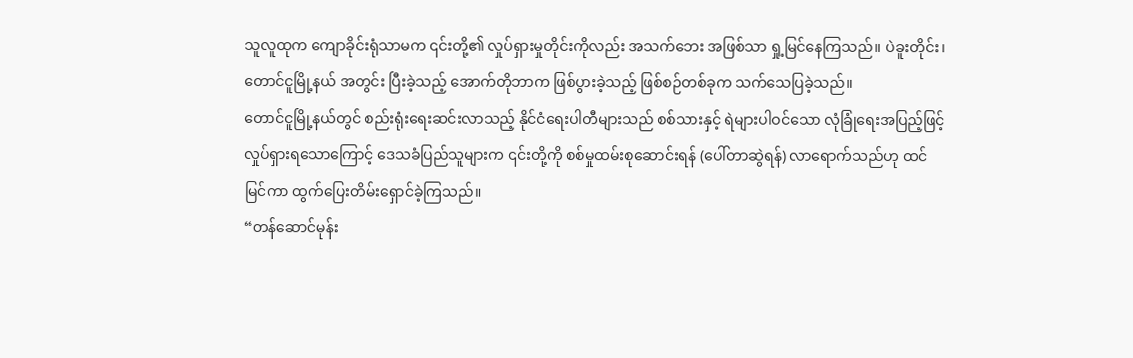သူလူထုက ကျောခိုင်းရုံသာမက ၎င်းတို့၏ လှုပ်ရှားမှုတိုင်းကိုလည်း အသက်ဘေး အဖြစ်သာ ရှု့မြင်နေကြသည်။ ပဲခူးတိုင်း၊ တောင်ငူမြို့နယ် အတွင်း ပြီးခဲ့သည့် အောက်တိုဘာက ဖြစ်ပွားခဲ့သည့် ဖြစ်စဉ်တစ်ခုက သက်သေပြခဲ့သည်။
တောင်ငူမြို့နယ်တွင် စည်းရုံးရေးဆင်းလာသည့် နိုင်ငံရေးပါတီများသည် စစ်သားနှင့် ရဲများပါဝင်သော လုံခြုံရေးအပြည့်ဖြင့် လှုပ်ရှားရသောကြောင့် ဒေသခံပြည်သူများက ၎င်းတို့ကို စစ်မှုထမ်းစုဆောင်းရန် (ပေါ်တာဆွဲရန်) လာရောက်သည်ဟု ထင်မြင်ကာ ထွက်ပြေးတိမ်းရှောင်ခဲ့ကြသည်။
“တန်ဆောင်မုန်း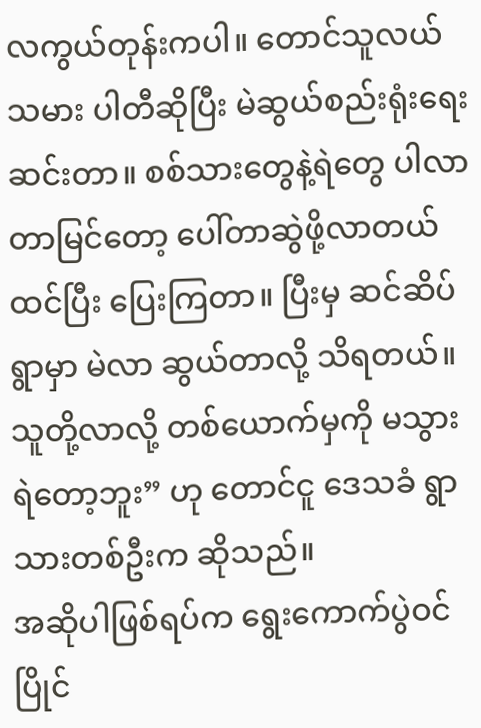လကွယ်တုန်းကပါ။ တောင်သူလယ်သမား ပါတီဆိုပြီး မဲဆွယ်စည်းရုံးရေးဆင်းတာ။ စစ်သားတွေနဲ့ရဲတွေ ပါလာတာမြင်တော့ ပေါ်တာဆွဲဖို့လာတယ်ထင်ပြီး ပြေးကြတာ။ ပြီးမှ ဆင်ဆိပ်ရွာမှာ မဲလာ ဆွယ်တာလို့ သိရတယ်။ သူတို့လာလို့ တစ်ယောက်မှကို မသွားရဲတော့ဘူး” ဟု တောင်ငူ ဒေသခံ ရွာသားတစ်ဦးက ဆိုသည်။
အဆိုပါဖြစ်ရပ်က ရွေးကောက်ပွဲဝင်ပြိုင်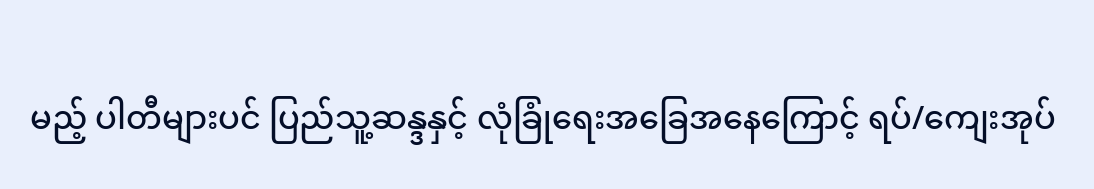မည့် ပါတီများပင် ပြည်သူ့ဆန္ဒနှင့် လုံခြုံရေးအခြေအနေကြောင့် ရပ်/ကျေးအုပ်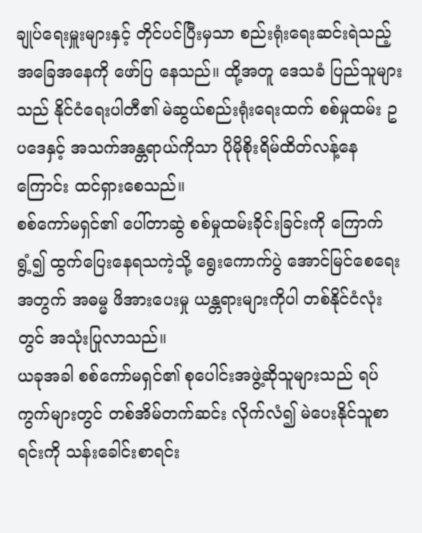ချုပ်ရေးမှူးများနှင့် တိုင်ပင်ပြီးမှသာ စည်းရုံးရေးဆင်းရဲသည့် အခြေအနေကို ဖော်ပြ နေသည်။ ထို့အတူ ဒေသခံ ပြည်သူများသည် နိုင်ငံရေးပါတီ၏ မဲဆွယ်စည်းရုံးရေးထက် စစ်မှုထမ်း ဥပဒေနှင့် အသက်အန္တရာယ်ကိုသာ ပိုမိုစိုးရိမ်ထိတ်လန့်နေကြောင်း ထင်ရှားစေသည်။
စစ်ကော်မရှင်၏ ပေါ်တာဆွဲ စစ်မှုထမ်းခိုင်းခြင်းကို ကြောက်ရွံ့၍ ထွက်ပြေးနေရသကဲ့သို့ ရွေးကောက်ပွဲ အောင်မြင်စေရေးအတွက် အဓမ္မ ဖိအားပေးမှု ယန္တရားများကိုပါ တစ်နိုင်ငံလုံးတွင် အသုံးပြုလာသည်။
ယခုအခါ စစ်ကော်မရှင်၏ စုပေါင်းအဖွဲ့ဆိုသူများသည် ရပ်ကွက်များတွင် တစ်အိမ်တက်ဆင်း လိုက်လံ၍ မဲပေးနိုင်သူစာရင်းကို သန်းခေါင်းစာရင်း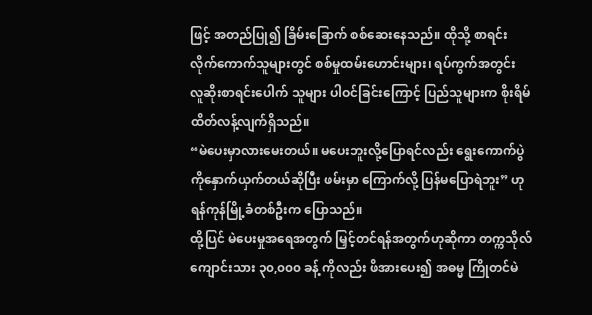ဖြင့် အတည်ပြု၍ ခြိမ်းခြောက် စစ်ဆေးနေသည်။ ထိုသို့ စာရင်းလိုက်ကောက်သူများတွင် စစ်မှုထမ်းဟောင်းများ၊ ရပ်ကွက်အတွင်း လူဆိုးစာရင်းပေါက် သူများ ပါဝင်ခြင်းကြောင့် ပြည်သူများက စိုးရိမ်ထိတ်လန့်လျက်ရှိသည်။
“မဲပေးမှာလားမေးတယ်။ မပေးဘူးလို့ပြောရင်လည်း ရွေးကောက်ပွဲကိုနှောက်ယှက်တယ်ဆိုပြီး ဖမ်းမှာ ကြောက်လို့ ပြန်မပြောရဲဘူး” ဟု ရန်ကုန်မြို့ခံတစ်ဦးက ပြောသည်။
ထို့ပြင် မဲပေးမှုအရေအတွက် မြှင့်တင်ရန်အတွက်ဟုဆိုကာ တက္ကသိုလ်ကျောင်းသား ၃၀,၀၀၀ ခန့် ကိုလည်း ဖိအားပေး၍ အဓမ္မ ကြိုတင်မဲ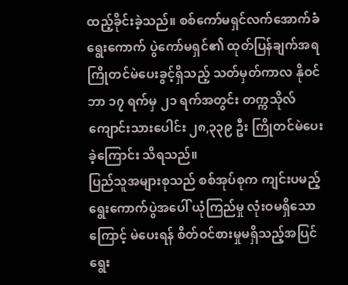ထည့်ခိုင်းခဲ့သည်။ စစ်ကော်မရှင်လက်အောက်ခံ ရွေးကောက် ပွဲကော်မရှင်၏ ထုတ်ပြန်ချက်အရ ကြိုတင်မဲပေးခွင့်ရှိသည့် သတ်မှတ်ကာလ နိုဝင်ဘာ ၁၇ ရက်မှ ၂၁ ရက်အတွင်း တက္ကသိုလ်ကျောင်းသားပေါင်း ၂၈,၃၃၉ ဦး ကြိုတင်မဲပေးခဲ့ကြောင်း သိရသည်။
ပြည်သူအများစုသည် စစ်အုပ်စုက ကျင်းပမည့် ရွေးကောက်ပွဲအပေါ် ယုံကြည်မှု လုံးဝမရှိသောကြောင့် မဲပေးရန် စိတ်ဝင်စားမှုမရှိသည့်အပြင် ရွေး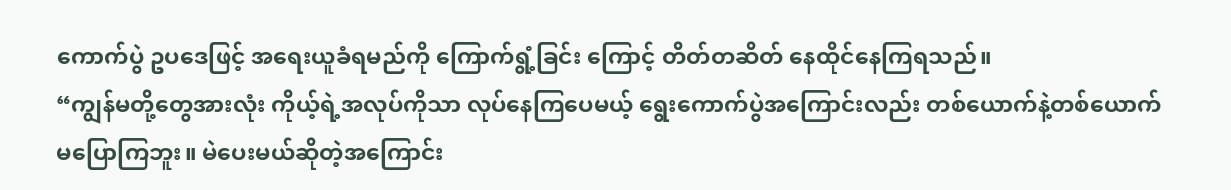ကောက်ပွဲ ဥပဒေဖြင့် အရေးယူခံရမည်ကို ကြောက်ရွံ့ခြင်း ကြောင့် တိတ်တဆိတ် နေထိုင်နေကြရသည်။
“ကျွန်မတို့တွေအားလုံး ကိုယ့်ရဲ့အလုပ်ကိုသာ လုပ်နေကြပေမယ့် ရွေးကောက်ပွဲအကြောင်းလည်း တစ်ယောက်နဲ့တစ်ယောက် မပြောကြဘူး။ မဲပေးမယ်ဆိုတဲ့အကြောင်း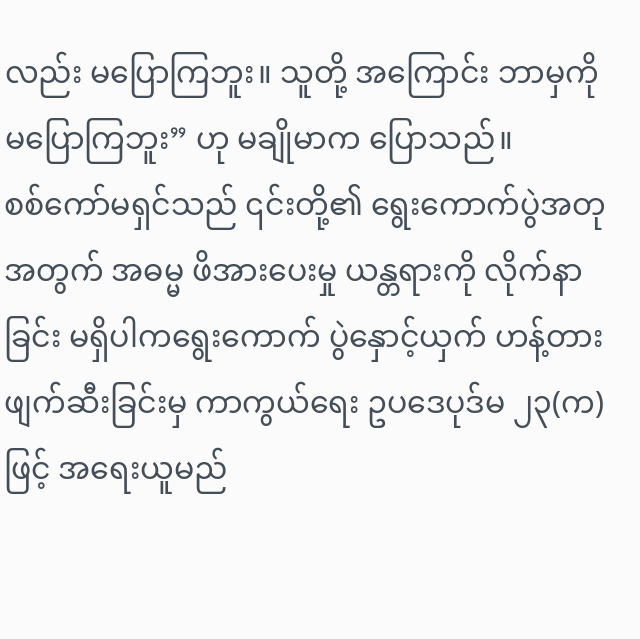လည်း မပြောကြဘူး။ သူတို့ အကြောင်း ဘာမှကို မပြောကြဘူး” ဟု မချိုမာက ပြောသည်။
စစ်ကော်မရှင်သည် ၎င်းတို့၏ ရွေးကောက်ပွဲအတုအတွက် အဓမ္မ ဖိအားပေးမှု ယန္တရားကို လိုက်နာခြင်း မရှိပါကရွေးကောက် ပွဲနှောင့်ယှက် ဟန့်တားဖျက်ဆီးခြင်းမှ ကာကွယ်ရေး ဥပဒေပုဒ်မ ၂၃(က)ဖြင့် အရေးယူမည်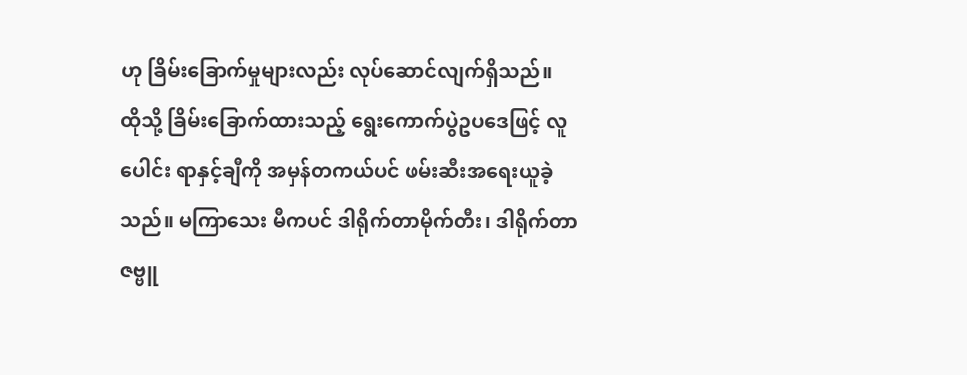ဟု ခြိမ်းခြောက်မှုများလည်း လုပ်ဆောင်လျက်ရှိသည်။
ထိုသို့ ခြိမ်းခြောက်ထားသည့် ရွေးကောက်ပွဲဥပဒေဖြင့် လူပေါင်း ရာနှင့်ချီကို အမှန်တကယ်ပင် ဖမ်းဆီးအရေးယူခဲ့သည်။ မကြာသေး မီကပင် ဒါရိုက်တာမိုက်တီး၊ ဒါရိုက်တာ ဇဗ္ဗူ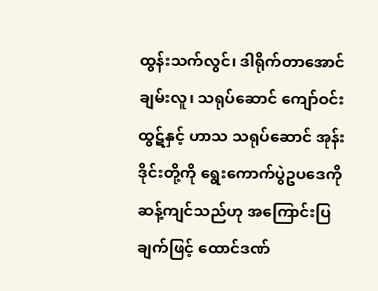ထွန်းသက်လွင်၊ ဒါရိုက်တာအောင်ချမ်းလူ၊ သရုပ်ဆောင် ကျော်ဝင်းထွဋ်နှင့် ဟာသ သရုပ်ဆောင် အုန်းဒိုင်းတို့ကို ရွေးကောက်ပွဲဥပဒေကို ဆန့်ကျင်သည်ဟု အကြောင်းပြချက်ဖြင့် ထောင်ဒဏ်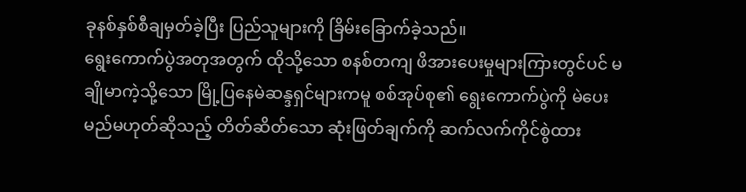ခုနစ်နှစ်စီချမှတ်ခဲ့ပြီး ပြည်သူများကို ခြိမ်းခြောက်ခဲ့သည်။
ရွေးကောက်ပွဲအတုအတွက် ထိုသို့သော စနစ်တကျ ဖိအားပေးမှုများကြားတွင်ပင် မချိုမာကဲ့သို့သော မြို့ပြနေမဲဆန္ဒရှင်များကမူ စစ်အုပ်စု၏ ရွေးကောက်ပွဲကို မဲပေးမည်မဟုတ်ဆိုသည့် တိတ်ဆိတ်သော ဆုံးဖြတ်ချက်ကို ဆက်လက်ကိုင်စွဲထား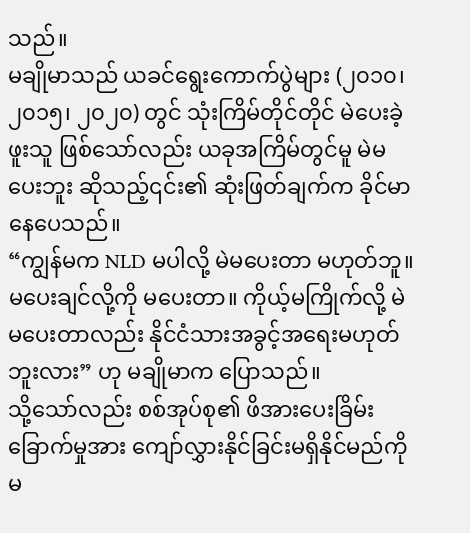သည်။
မချိုမာသည် ယခင်ရွေးကောက်ပွဲများ (၂၀၁၀၊ ၂၀၁၅၊ ၂၀၂၀) တွင် သုံးကြိမ်တိုင်တိုင် မဲပေးခဲ့ဖူးသူ ဖြစ်သော်လည်း ယခုအကြိမ်တွင်မူ မဲမပေးဘူး ဆိုသည့်၎င်း၏ ဆုံးဖြတ်ချက်က ခိုင်မာနေပေသည်။
“ကျွန်မက NLD မပါလို့ မဲမပေးတာ မဟုတ်ဘူ။ မပေးချင်လို့ကို မပေးတာ။ ကိုယ့်မကြိုက်လို့ မဲမပေးတာလည်း နိုင်ငံသားအခွင့်အရေးမဟုတ်ဘူးလား” ဟု မချိုမာက ပြောသည်။
သို့သော်လည်း စစ်အုပ်စု၏ ဖိအားပေးခြိမ်းခြောက်မှုအား ကျော်လွှားနိုင်ခြင်းမရှိနိုင်မည်ကို မ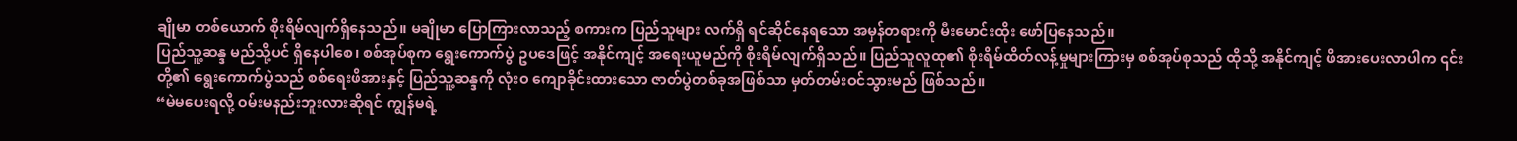ချိုမာ တစ်ယောက် စိုးရိမ်လျက်ရှိနေသည်။ မချိုမာ ပြောကြားလာသည့် စကားက ပြည်သူများ လက်ရှိ ရင်ဆိုင်နေရသော အမှန်တရားကို မီးမောင်းထိုး ဖော်ပြနေသည်။
ပြည်သူ့ဆန္ဒ မည်သို့ပင် ရှိနေပါစေ၊ စစ်အုပ်စုက ရွေးကောက်ပွဲ ဥပဒေဖြင့် အနိုင်ကျင့် အရေးယူမည်ကို စိုးရိမ်လျက်ရှိသည်။ ပြည်သူလူထု၏ စိုးရိမ်ထိတ်လန့်မှုများကြားမှ စစ်အုပ်စုသည် ထိုသို့ အနိုင်ကျင့် ဖိအားပေးလာပါက ၎င်းတို့၏ ရွေးကောက်ပွဲသည် စစ်ရေးဖိအားနှင့် ပြည်သူ့ဆန္ဒကို လုံးဝ ကျောခိုင်းထားသော ဇာတ်ပွဲတစ်ခုအဖြစ်သာ မှတ်တမ်းဝင်သွားမည် ဖြစ်သည်။
“မဲမပေးရလို့ ဝမ်းမနည်းဘူးလားဆိုရင် ကျွန်မရဲ့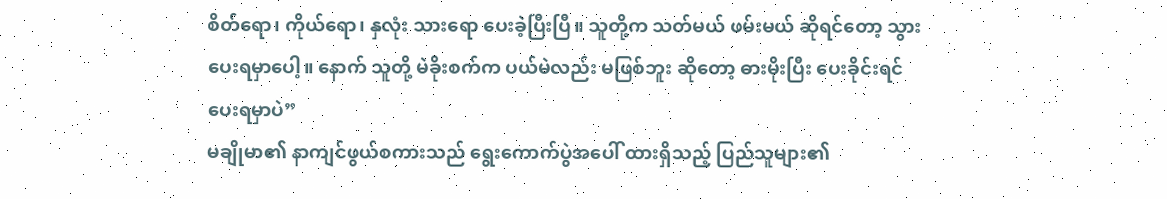စိတ်ရော၊ ကိုယ်ရော၊ နှလုံး သားရော ပေးခဲ့ပြီးပြီ။ သူတို့က သတ်မယ် ဖမ်းမယ် ဆိုရင်တော့ သွားပေးရမှာပေါ့။ နောက် သူတို့ မဲခိုးစက်က ပယ်မဲလည်း မဖြစ်ဘူး ဆိုတော့ ဓားမိုးပြီး ပေးခိုင်းရင် ပေးရမှာပဲ”
မချိုမာ၏ နာကျင်ဖွယ်စကားသည် ရွေးကောက်ပွဲအပေါ် ထားရှိသည့် ပြည်သူများ၏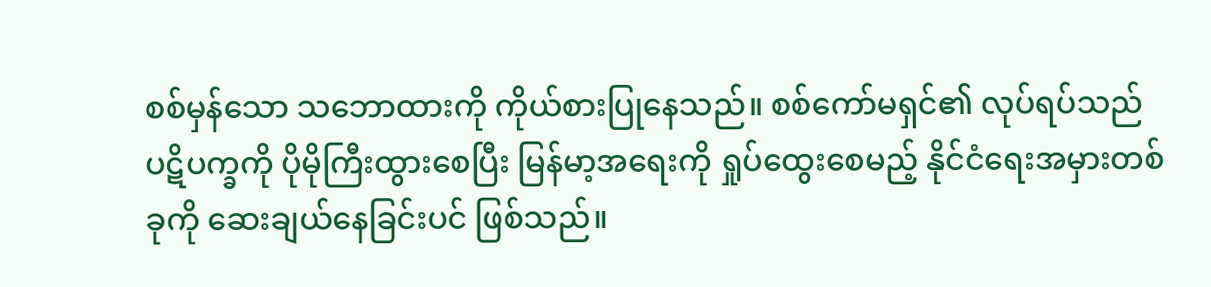စစ်မှန်သော သဘောထားကို ကိုယ်စားပြုနေသည်။ စစ်ကော်မရှင်၏ လုပ်ရပ်သည် ပဋိပက္ခကို ပိုမိုကြီးထွားစေပြီး မြန်မာ့အရေးကို ရှုပ်ထွေးစေမည့် နိုင်ငံရေးအမှားတစ်ခုကို ဆေးချယ်နေခြင်းပင် ဖြစ်သည်။